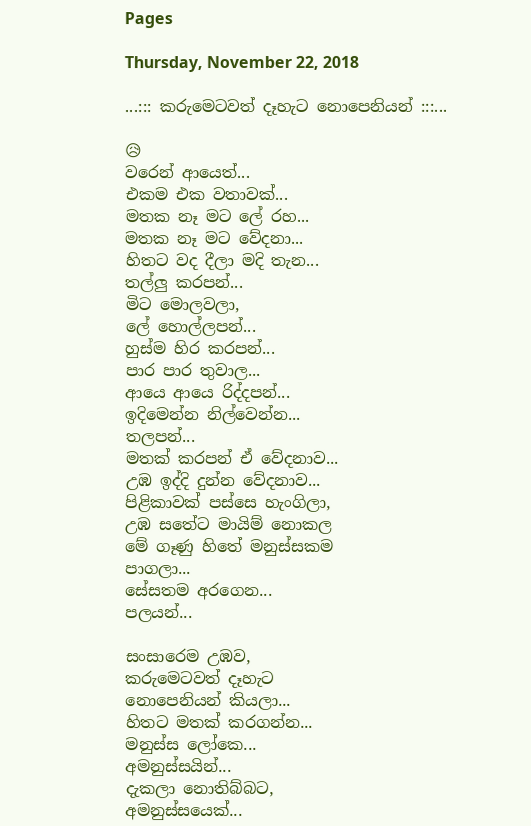Pages

Thursday, November 22, 2018

...::: කරුමෙටවත් දෑහැට නොපෙනියන් :::...

😥
වරෙන් ආයෙත්...
එකම එක වතාවක්...
මතක නෑ මට ලේ රහ...
මතක නෑ මට වේදනා...
හිතට වද දීලා මදි තැන...
තල්ලු කරපන්...
මිට මොලවලා,
ලේ හොල්ලපන්...
හුස්ම හිර කරපන්...
පාර පාර තුවාල...
ආයෙ ආයෙ රිද්දපන්...
ඉදිමෙන්න නිල්වෙන්න...
තලපන්...
මතක් කරපන් ඒ වේදනාව...
උඹ ඉද්දි දුන්න වේදනාව...
පිළිකාවක් පස්සෙ හැංගිලා,
උඹ සතේට මායිම් නොකල
මේ ගෑණු හිතේ මනුස්සකම
පාගලා...
සේසතම අරගෙන...
පලයන්...

සංසාරෙම උඹව,
කරුමෙටවත් දෑහැට
නොපෙනියන් කියලා...
හිතට මතක් කරගන්න...
මනුස්ස ලෝකෙ...
අමනුස්සයින්...
දැකලා නොතිබ්බට,
අමනුස්සයෙක්...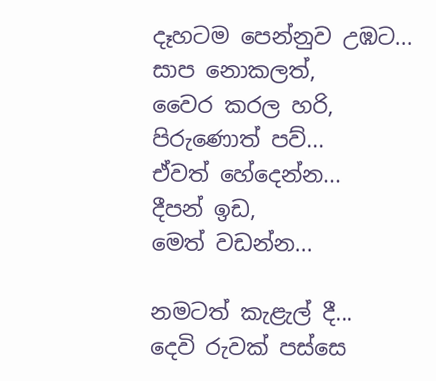දෑහටම පෙන්නුව උඹට...
සාප නොකලත්,
වෛර කරල හරි,
පිරුණොත් පව්...
ඒවත් හේදෙන්න...
දීපන් ඉඩ,
මෙත් වඩන්න...

නමටත් කැළැල් දී...
දෙවි රුවක් පස්සෙ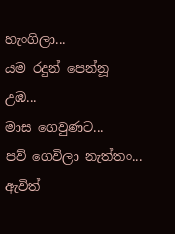හැංගිලා...
යම රදුන් පෙන්නූ උඹ...
මාස ගෙවුණට...
පව් ගෙවිලා නැත්තං...
ඇවිත්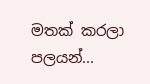මතක් කරලා පලයන්...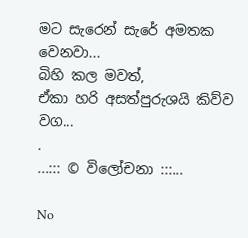මට සැරෙන් සැරේ අමතක වෙනවා...
බිහි කල මවත්,
ඒකා හරි අසත්පුරුශයි කිව්ව වග...
.
...::: © විලෝචනා :::...

No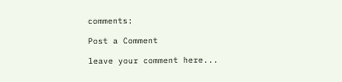comments:

Post a Comment

leave your comment here...